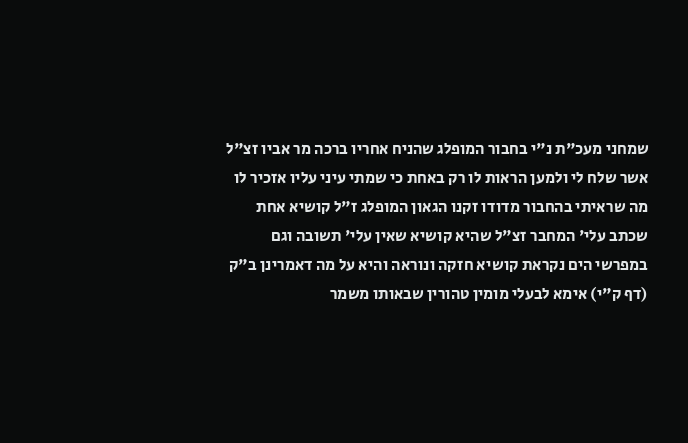שמחני מעכ"ת נ"י בחבור המופלג שהניח אחריו ברכה מר אביו זצ"ל אשר שלח לי ולמען הראות לו רק באחת כי שמתי עיני עליו אזכיר לו מה שראיתי בהחבור מדודו זקנו הגאון המופלג ז"ל קושיא אחת שכתב עלי' המחבר זצ"ל שהיא קושיא שאין עלי' תשובה וגם במפרשי הים נקראת קושיא חזקה ונוראה והיא על מה דאמרינן ב"ק (דף ק"י) אימא לבעלי מומין טהורין שבאותו משמר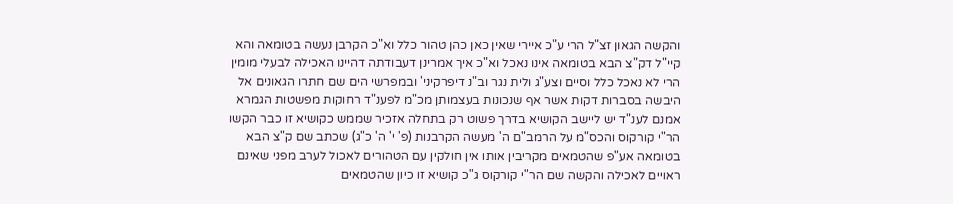והקשה הגאון זצ"ל הרי ע"כ איירי שאין כאן כהן טהור כלל וא"כ הקרבן נעשה בטומאה והא קיי"ל דק"צ הבא בטומאה אינו נאכל וא"כ איך אמרינן דעבודתה דהיינו האכילה לבעלי מומין הרי לא נאכל כלל וסיים וצע"ג ולית נגר וב"נ דיפרקיני' ובמפרשי הים שם חתרו הגאונים אל היבשה בסברות דקות אשר אף שנכונות בעצמותן מכ"מ לפענ"ד רחוקות מפשטות הגמרא אמנם לענ"ד יש ליישב הקושיא בדרך פשוט רק בתחלה אזכיר שממש כקושיא זו כבר הקשו הר"י קורקוס והכס"מ על הרמב"ם ה' מעשה הקרבנות (פ' י' ה' כ"ג) שכתב שם ק"צ הבא בטומאה אע"פ שהטמאים מקריבין אותו אין חולקין עם הטהורים לאכול לערב מפני שאינם ראויים לאכילה והקשה שם הר"י קורקוס ג"כ קושיא זו כיון שהטמאים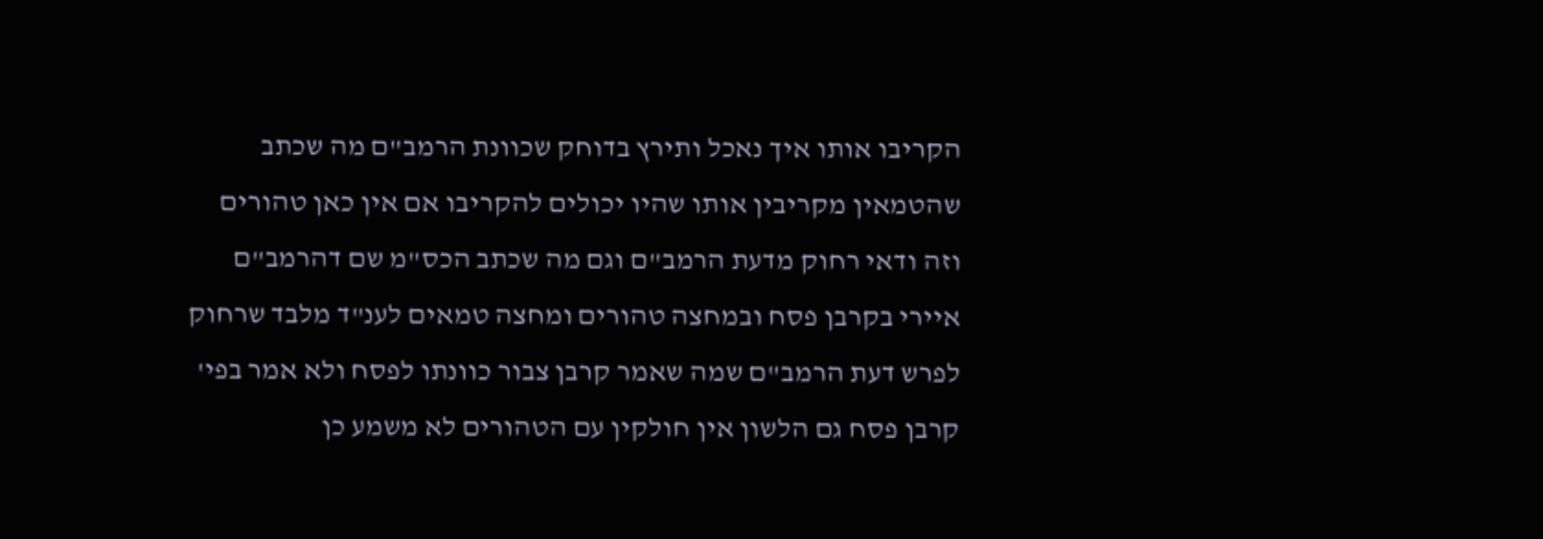הקריבו אותו איך נאכל ותירץ בדוחק שכוונת הרמב"ם מה שכתב שהטמאין מקריבין אותו שהיו יכולים להקריבו אם אין כאן טהורים וזה ודאי רחוק מדעת הרמב"ם וגם מה שכתב הכס"מ שם דהרמב"ם איירי בקרבן פסח ובמחצה טהורים ומחצה טמאים לענ"ד מלבד שרחוק לפרש דעת הרמב"ם שמה שאמר קרבן צבור כוונתו לפסח ולא אמר בפי' קרבן פסח גם הלשון אין חולקין עם הטהורים לא משמע כן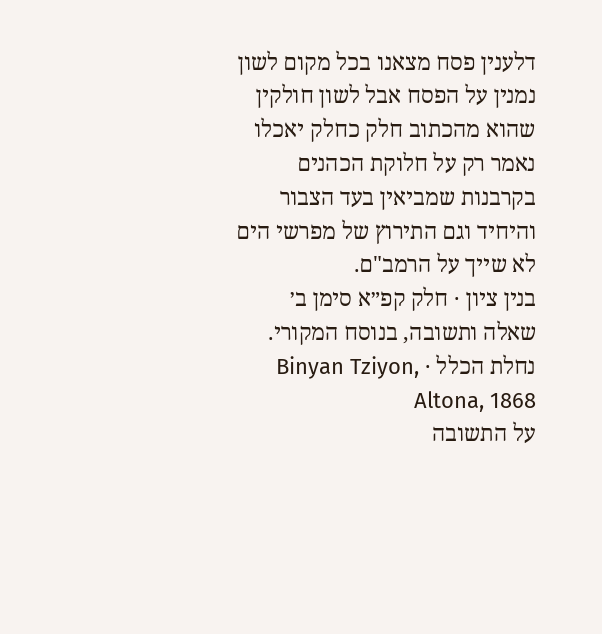דלענין פסח מצאנו בכל מקום לשון נמנין על הפסח אבל לשון חולקין שהוא מהכתוב חלק כחלק יאכלו נאמר רק על חלוקת הכהנים בקרבנות שמביאין בעד הצבור והיחיד וגם התירוץ של מפרשי הים לא שייך על הרמב"ם.
בנין ציון · חלק קפ״א סימן ב׳
שאלה ותשובה, בנוסח המקורי.
נחלת הכלל · Binyan Tziyon, Altona, 1868
על התשובה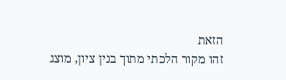הזאת
זהו מקור הלכתי מתוך בנין ציון, מוצג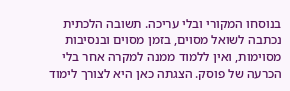בנוסחו המקורי ובלי עריכה. תשובה הלכתית נכתבה לשואל מסוים, בזמן מסוים ובנסיבות מסוימות, ואין ללמוד ממנה למקרה אחר בלי הכרעה של פוסק. הצגתה כאן היא לצורך לימוד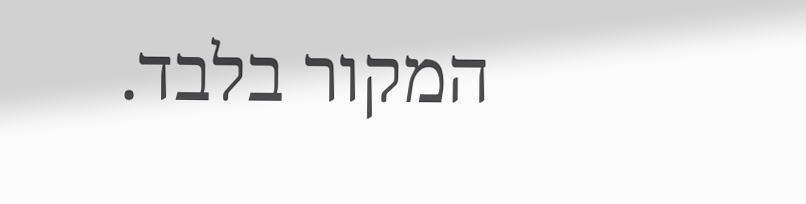המקור בלבד.